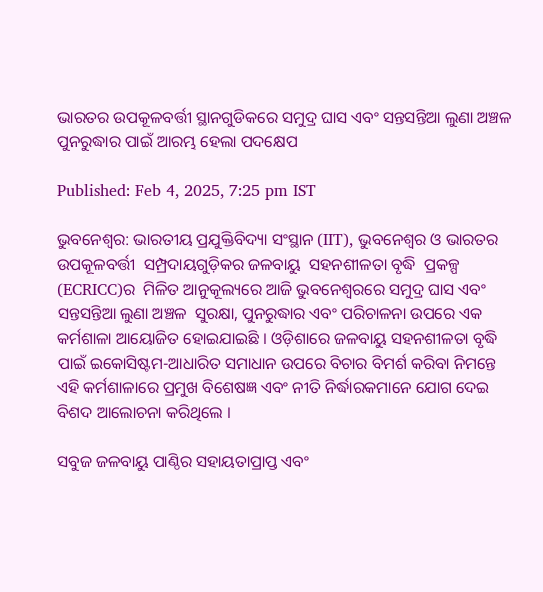ଭାରତର ଉପକୂଳବର୍ତ୍ତୀ ସ୍ଥାନଗୁଡିକରେ ସମୁଦ୍ର ଘାସ ଏବଂ ସନ୍ତସନ୍ତିଆ ଲୁଣା ଅଞ୍ଚଳ ପୁନରୁଦ୍ଧାର ପାଇଁ ଆରମ୍ଭ ହେଲା ପଦକ୍ଷେପ

Published: Feb 4, 2025, 7:25 pm IST

ଭୁବନେଶ୍ୱର: ଭାରତୀୟ ପ୍ରଯୁକ୍ତିବିଦ୍ୟା ସଂସ୍ଥାନ (IIT), ଭୁବନେଶ୍ୱର ଓ ଭାରତର ଉପକୂଳବର୍ତ୍ତୀ  ସମ୍ପ୍ରଦାୟଗୁଡ଼ିକର ଜଳବାୟୁ  ସହନଶୀଳତା ବୃଦ୍ଧି  ପ୍ରକଳ୍ପ (ECRICC)ର  ମିଳିତ ଆନୁକୂଲ୍ୟରେ ଆଜି ଭୁବନେଶ୍ୱରରେ ସମୁଦ୍ର ଘାସ ଏବଂ ସନ୍ତସନ୍ତିଆ ଲୁଣା ଅଞ୍ଚଳ  ସୁରକ୍ଷା, ପୁନରୁଦ୍ଧାର ଏବଂ ପରିଚାଳନା ଉପରେ ଏକ କର୍ମଶାଳା ଆୟୋଜିତ ହୋଇଯାଇଛି । ଓଡ଼ିଶାରେ ଜଳବାୟୁ ସହନଶୀଳତା ବୃଦ୍ଧି ପାଇଁ ଇକୋସିଷ୍ଟମ-ଆଧାରିତ ସମାଧାନ ଉପରେ ବିଚାର ବିମର୍ଶ କରିବା ନିମନ୍ତେ ଏହି କର୍ମଶାଳାରେ ପ୍ରମୁଖ ବିଶେଷଜ୍ଞ ଏବଂ ନୀତି ନିର୍ଦ୍ଧାରକମାନେ ଯୋଗ ଦେଇ ବିଶଦ ଆଲୋଚନା କରିଥିଲେ ।

ସବୁଜ ଜଳବାୟୁ ପାଣ୍ଠିର ସହାୟତାପ୍ରାପ୍ତ ଏବଂ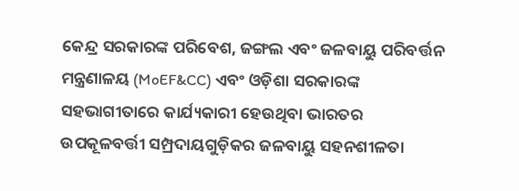କେନ୍ଦ୍ର ସରକାରଙ୍କ ପରିବେଶ, ଜଙ୍ଗଲ ଏବଂ ଜଳବାୟୁ ପରିବର୍ତ୍ତନ ମନ୍ତ୍ରଣାଳୟ (MoEF&CC) ଏବଂ ଓଡ଼ିଶା ସରକାରଙ୍କ ସହଭାଗୀତାରେ କାର୍ଯ୍ୟକାରୀ ହେଉଥିବା ଭାରତର ଉପକୂଳବର୍ତ୍ତୀ ସମ୍ପ୍ରଦାୟଗୁଡ଼ିକର ଜଳବାୟୁ ସହନଶୀଳତା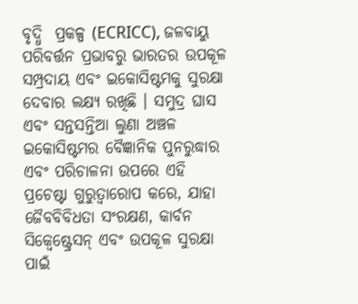ବୃଦ୍ଧି  ପ୍ରକଳ୍ପ (ECRICC), ଜଳବାୟୁ ପରିବର୍ତ୍ତନ ପ୍ରଭାବରୁ ଭାରତର ଉପକୂଳ ସମ୍ପ୍ରଦାୟ ଏବଂ ଇକୋସିଷ୍ଟମକୁ ସୁରକ୍ଷା ଦେବାର ଲକ୍ଷ୍ୟ ରଖିଛି । ସମୁଦ୍ର ଘାସ ଏବଂ ସନ୍ତସନ୍ତିଆ ଲୁଣା ଅଞ୍ଚଳ ଇକୋସିଷ୍ଟମର ବୈଜ୍ଞାନିକ ପୁନରୁଦ୍ଧାର ଏବଂ ପରିଚାଳନା ଉପରେ ଏହି ପ୍ରଚେଷ୍ଟା ଗୁରୁତ୍ଵାରୋପ କରେ, ଯାହା ଜୈବବିବିଧତା ସଂରକ୍ଷଣ, କାର୍ବନ ସିକ୍ୱେଷ୍ଟ୍ରେସନ୍ ଏବଂ ଉପକୂଳ ସୁରକ୍ଷା ପାଇଁ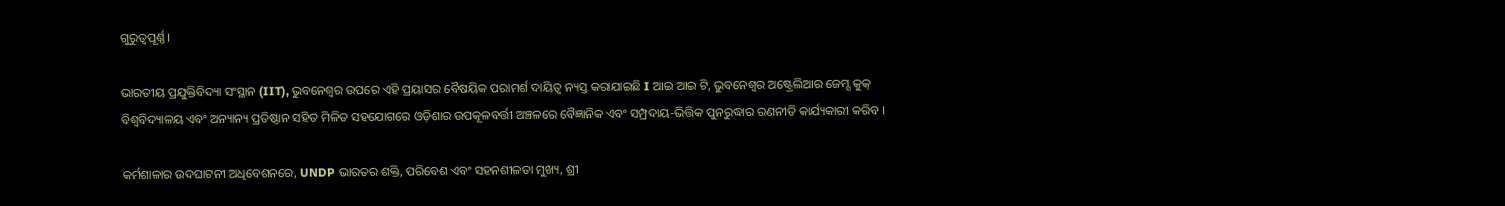ଗୁରୁତ୍ୱପୂର୍ଣ୍ଣ।

ଭାରତୀୟ ପ୍ରଯୁକ୍ତିବିଦ୍ୟା ସଂସ୍ଥାନ (IIT), ଭୁବନେଶ୍ୱର ଉପରେ ଏହି ପ୍ରୟାସର ବୈଷୟିକ ପରାମର୍ଶ ଦାୟିତ୍ୱ ନ୍ୟସ୍ତ କରାଯାଇଛି I ଆଇ ଆଇ ଟି, ଭୁବନେଶ୍ୱର ଅଷ୍ଟ୍ରେଲିଆର ଜେମ୍ସ କୁକ୍ ବିଶ୍ୱବିଦ୍ୟାଳୟ ଏବଂ ଅନ୍ୟାନ୍ୟ ପ୍ରତିଷ୍ଠାନ ସହିତ ମିଳିତ ସହଯୋଗରେ ଓଡ଼ିଶାର ଉପକୂଳବର୍ତ୍ତୀ ଅଞ୍ଚଳରେ ବୈଜ୍ଞାନିକ ଏବଂ ସମ୍ପ୍ରଦାୟ-ଭିତ୍ତିକ ପୁନରୁଦ୍ଧାର ରଣନୀତି କାର୍ଯ୍ୟକାରୀ କରିବ ।

କର୍ମଶାଳାର ଉଦଘାଟନୀ ଅଧିବେଶନରେ, UNDP ଭାରତର ଶକ୍ତି, ପରିବେଶ ଏବଂ ସହନଶୀଳତା ମୁଖ୍ୟ, ଶ୍ରୀ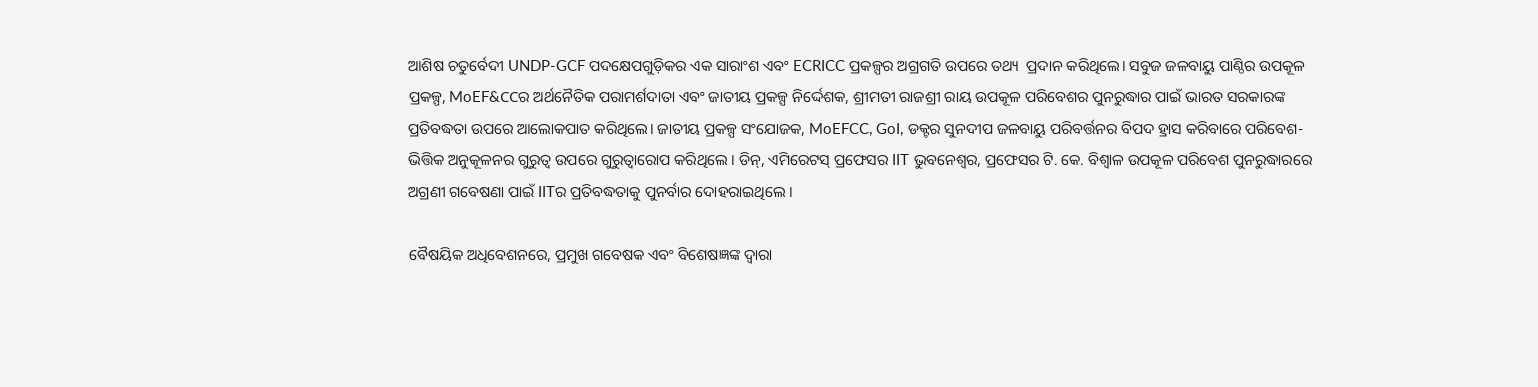ଆଶିଷ ଚତୁର୍ବେଦୀ UNDP-GCF ପଦକ୍ଷେପଗୁଡ଼ିକର ଏକ ସାରାଂଶ ଏବଂ ECRICC ପ୍ରକଳ୍ପର ଅଗ୍ରଗତି ଉପରେ ତଥ୍ୟ  ପ୍ରଦାନ କରିଥିଲେ। ସବୁଜ ଜଳବାୟୁ ପାଣ୍ଠିର ଉପକୂଳ ପ୍ରକଳ୍ପ, MoEF&CCର ଅର୍ଥନୈତିକ ପରାମର୍ଶଦାତା ଏବଂ ଜାତୀୟ ପ୍ରକଳ୍ପ ନିର୍ଦ୍ଦେଶକ, ଶ୍ରୀମତୀ ରାଜଶ୍ରୀ ରାୟ ଉପକୂଳ ପରିବେଶର ପୁନରୁଦ୍ଧାର ପାଇଁ ଭାରତ ସରକାରଙ୍କ ପ୍ରତିବଦ୍ଧତା ଉପରେ ଆଲୋକପାତ କରିଥିଲେ। ଜାତୀୟ ପ୍ରକଳ୍ପ ସଂଯୋଜକ, MoEFCC, GoI, ଡକ୍ଟର ସୁନଦୀପ ଜଳବାୟୁ ପରିବର୍ତ୍ତନର ବିପଦ ହ୍ରାସ କରିବାରେ ପରିବେଶ-ଭିତ୍ତିକ ଅନୁକୂଳନର ଗୁରୁତ୍ୱ ଉପରେ ଗୁରୁତ୍ୱାରୋପ କରିଥିଲେ । ଡିନ୍, ଏମିରେଟସ୍ ପ୍ରଫେସର IIT ଭୁବନେଶ୍ୱର, ପ୍ରଫେସର ଟି. କେ. ବିଶ୍ୱାଳ ଉପକୂଳ ପରିବେଶ ପୁନରୁଦ୍ଧାରରେ ଅଗ୍ରଣୀ ଗବେଷଣା ପାଇଁ IITର ପ୍ରତିବଦ୍ଧତାକୁ ପୁନର୍ବାର ଦୋହରାଇଥିଲେ ।

ବୈଷୟିକ ଅଧିବେଶନରେ, ପ୍ରମୁଖ ଗବେଷକ ଏବଂ ବିଶେଷଜ୍ଞଙ୍କ ଦ୍ୱାରା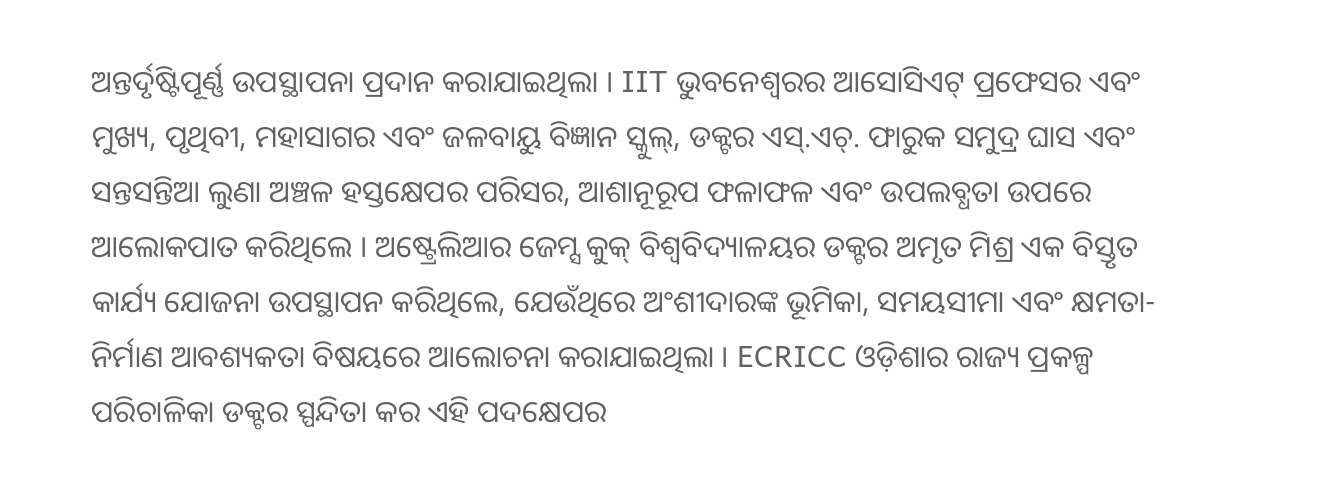ଅନ୍ତର୍ଦୃଷ୍ଟିପୂର୍ଣ୍ଣ ଉପସ୍ଥାପନା ପ୍ରଦାନ କରାଯାଇଥିଲା । IIT ଭୁବନେଶ୍ୱରର ଆସୋସିଏଟ୍ ପ୍ରଫେସର ଏବଂ ମୁଖ୍ୟ, ପୃଥିବୀ, ମହାସାଗର ଏବଂ ଜଳବାୟୁ ବିଜ୍ଞାନ ସ୍କୁଲ୍, ଡକ୍ଟର ଏସ୍.ଏଚ୍. ଫାରୁକ ସମୁଦ୍ର ଘାସ ଏବଂ ସନ୍ତସନ୍ତିଆ ଲୁଣା ଅଞ୍ଚଳ ହସ୍ତକ୍ଷେପର ପରିସର, ଆଶାନୂରୂପ ଫଳାଫଳ ଏବଂ ଉପଲବ୍ଧତା ଉପରେ ଆଲୋକପାତ କରିଥିଲେ । ଅଷ୍ଟ୍ରେଲିଆର ଜେମ୍ସ କୁକ୍ ବିଶ୍ୱବିଦ୍ୟାଳୟର ଡକ୍ଟର ଅମୃତ ମିଶ୍ର ଏକ ବିସ୍ତୃତ କାର୍ଯ୍ୟ ଯୋଜନା ଉପସ୍ଥାପନ କରିଥିଲେ, ଯେଉଁଥିରେ ଅଂଶୀଦାରଙ୍କ ଭୂମିକା, ସମୟସୀମା ଏବଂ କ୍ଷମତା-ନିର୍ମାଣ ଆବଶ୍ୟକତା ବିଷୟରେ ଆଲୋଚନା କରାଯାଇଥିଲା । ECRICC ଓଡ଼ିଶାର ରାଜ୍ୟ ପ୍ରକଳ୍ପ ପରିଚାଳିକା ଡକ୍ଟର ସ୍ପନ୍ଦିତା କର ଏହି ପଦକ୍ଷେପର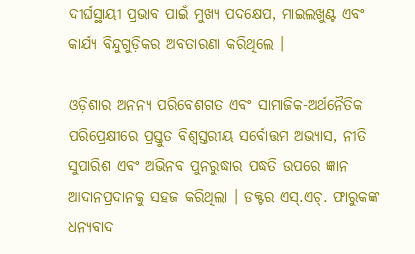ଦୀର୍ଘସ୍ଥାୟୀ ପ୍ରଭାବ ପାଇଁ ମୁଖ୍ୟ ପଦକ୍ଷେପ, ମାଇଲଖୁଣ୍ଟ ଏବଂ କାର୍ଯ୍ୟ ବିନ୍ଦୁଗୁଡ଼ିକର ଅବତାରଣା କରିଥିଲେ ।

ଓଡ଼ିଶାର ଅନନ୍ୟ ପରିବେଶଗତ ଏବଂ ସାମାଜିକ-ଅର୍ଥନୈତିକ ପରିପ୍ରେକ୍ଷୀରେ ପ୍ରସ୍ତୁତ ବିଶ୍ୱସ୍ତରୀୟ ସର୍ବୋତ୍ତମ ଅଭ୍ୟାସ, ନୀତି ସୁପାରିଶ ଏବଂ ଅଭିନବ ପୁନରୁଦ୍ଧାର ପଦ୍ଧତି ଉପରେ ଜ୍ଞାନ ଆଦାନପ୍ରଦାନକୁ ସହଜ କରିଥିଲା । ଡକ୍ଟର ଏସ୍.ଏଚ୍. ଫାରୁକଙ୍କ ଧନ୍ୟବାଦ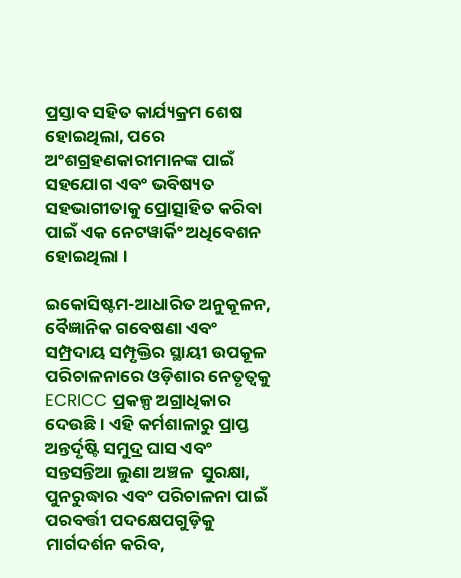ପ୍ରସ୍ତାବ ସହିତ କାର୍ଯ୍ୟକ୍ରମ ଶେଷ ହୋଇଥିଲା, ପରେ ଅଂଶଗ୍ରହଣକାରୀମାନଙ୍କ ପାଇଁ ସହଯୋଗ ଏବଂ ଭବିଷ୍ୟତ ସହଭାଗୀତାକୁ ପ୍ରୋତ୍ସାହିତ କରିବା ପାଇଁ ଏକ ନେଟୱାର୍କିଂ ଅଧିବେଶନ ହୋଇଥିଲା ।

ଇକୋସିଷ୍ଟମ-ଆଧାରିତ ଅନୁକୂଳନ, ବୈଜ୍ଞାନିକ ଗବେଷଣା ଏବଂ ସମ୍ପ୍ରଦାୟ ସମ୍ପୃକ୍ତିର ସ୍ଥାୟୀ ଉପକୂଳ ପରିଚାଳନାରେ ଓଡ଼ିଶାର ନେତୃତ୍ୱକୁ ECRICC ପ୍ରକଳ୍ପ ଅଗ୍ରାଧିକାର ଦେଉଛି । ଏହି କର୍ମଶାଳାରୁ ପ୍ରାପ୍ତ ଅନ୍ତର୍ଦୃଷ୍ଟି ସମୁଦ୍ର ଘାସ ଏବଂ ସନ୍ତସନ୍ତିଆ ଲୁଣା ଅଞ୍ଚଳ  ସୁରକ୍ଷା, ପୁନରୁଦ୍ଧାର ଏବଂ ପରିଚାଳନା ପାଇଁ ପରବର୍ତ୍ତୀ ପଦକ୍ଷେପଗୁଡ଼ିକୁ ମାର୍ଗଦର୍ଶନ କରିବ,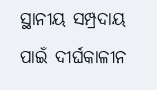ସ୍ଥାନୀୟ ସମ୍ପ୍ରଦାୟ ପାଇଁ ଦୀର୍ଘକାଳୀନ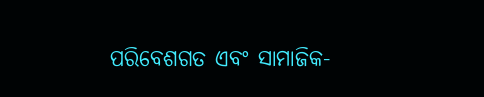ପରିବେଶଗତ ଏବଂ ସାମାଜିକ-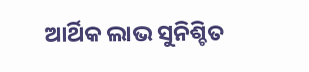ଆର୍ଥିକ ଲାଭ ସୁନିଶ୍ଚିତ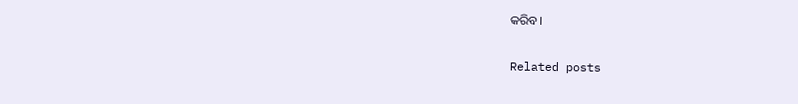କରିବ।

Related posts